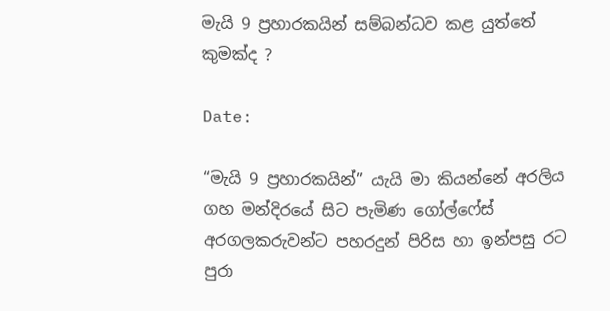මැයි 9 ප්‍රහාරකයින් සම්බන්ධව කළ යුත්තේ කුමක්ද ?

Date:

“මැයි 9 ප්‍රහාරකයින්” යැයි මා කියන්නේ අරලිය ගහ මන්දිරයේ සිට පැමිණ ගෝල්ෆේස් අරගලකරුවන්ට පහරදුන් පිරිස හා ඉන්පසු රට පුරා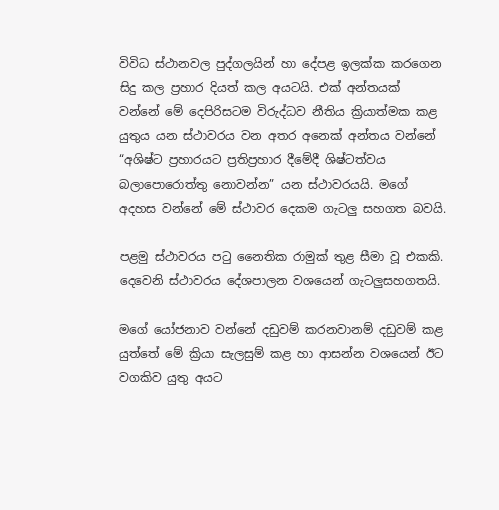විවිධ ස්ථානවල පුද්ගලයින් හා දේපළ ඉලක්ක කරගෙන සිදු කල ප්‍රහාර දියත් කල අයටයි. එක් අන්තයක් වන්නේ මේ දෙපිරිසටම විරුද්ධව නීතිය ක්‍රියාත්මක කළ යුතුය යන ස්ථාවරය වන අතර අනෙක් අන්තය වන්නේ “අශිෂ්ට ප්‍රහාරයට ප්‍රතිප්‍රහාර දීමේදී ශිෂ්ටත්වය බලාපොරොත්තු නොවන්න” යන ස්ථාවරයයි. මගේ අදහස වන්නේ මේ ස්ථාවර දෙකම ගැටලු සහගත බවයි.

පළමු ස්ථාවරය පටු නෛතික රාමුක් තුළ සීමා වූ එකකි. දෙවෙනි ස්ථාවරය දේශපාලන වශයෙන් ගැටලුසහගතයි.

මගේ යෝජනාව වන්නේ දඩුවම් කරනවානම් දඩුවම් කළ යුත්තේ මේ ක්‍රියා සැලසුම් කළ හා ආසන්න වශයෙන් ඊට වගකිව යුතු අයට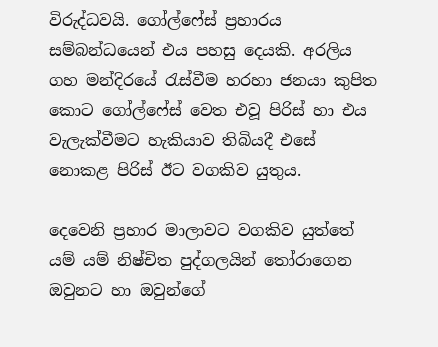විරුද්ධවයි. ගෝල්ෆේස් ප්‍රහාරය සම්බන්ධයෙන් එය පහසු දෙයකි. අරලිය ගහ මන්දිරයේ රැස්වීම හරහා ජනයා කුපිත කොට ගෝල්ෆේස් වෙත එවූ පිරිස් හා එය වැලැක්වීමට හැකියාව තිබියදී එසේ නොකළ පිරිස් ඊට වගකිව යුතුය.

දෙවෙනි ප්‍රහාර මාලාවට වගකිව යුත්තේ යම් යම් නිෂ්චිත පුද්ගලයින් තෝරාගෙන ඔවුනට හා ඔවුන්ගේ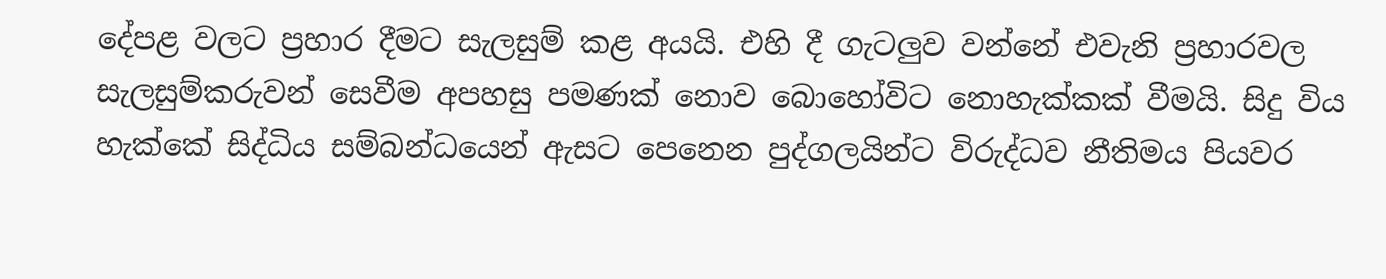දේපළ වලට ප්‍රහාර දීමට සැලසුම් කළ අයයි. එහි දී ගැටලුව වන්නේ එවැනි ප්‍රහාරවල සැලසුම්කරුවන් සෙවීම අපහසු පමණක් නොව බොහෝවිට නොහැක්කක් වීමයි. සිදු විය හැක්කේ සිද්ධිය සම්බන්ධයෙන් ඇසට පෙනෙන පුද්ගලයින්ට විරුද්ධව නීතිමය පියවර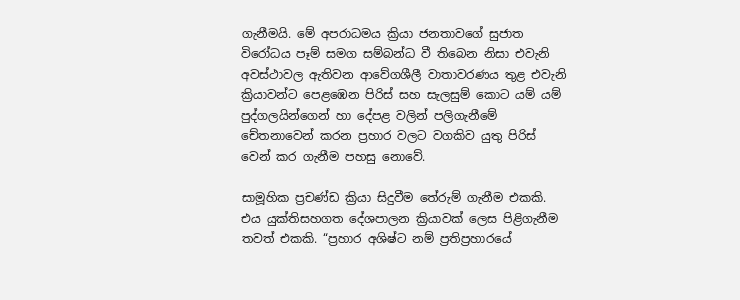ගැනීමයි. මේ අපරාධමය ක්‍රියා ජනතාවගේ සුජාත විරෝධය පෑම් සමග සම්බන්ධ වී තිබෙන නිසා එවැනි අවස්ථාවල ඇතිවන ආවේගශීලී වාතාවරණය තුළ එවැනි ක්‍රියාවන්ට පෙළඹෙන පිරිස් සහ සැලසුම් කොට යම් යම් පුද්ගලයින්ගෙන් හා දේපළ වලින් පලිගැනීමේ චේතනාවෙන් කරන ප්‍රහාර වලට වගකිව යුතු පිරිස් වෙන් කර ගැනීම පහසු නොවේ.

සාමූහික ප්‍රචණ්ඩ ක්‍රියා සිදුවීම තේරුම් ගැනීම එකකි. එය යුක්තිසහගත දේශපාලන ක්‍රියාවක් ලෙස පිළිගැනීම තවත් එකකි. “ප්‍රහාර අශිෂ්ට නම් ප්‍රතිප්‍රහාරයේ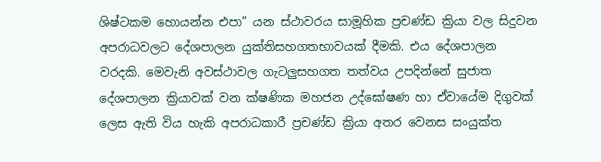ශිෂ්ටකම හොයන්න එපා” යන ස්ථාවරය සාමූහික ප්‍රචණ්ඩ ක්‍රියා වල සිදුවන අපරාධවලට දේශපාලන යුක්තිසහගතභාවයක් දීමකි. එය දේශපාලන වරදකි. මෙවැනි අවස්ථාවල ගැටලුසහගත තත්වය උපදින්නේ සුජාත දේශපාලන ක්‍රියාවක් වන ක්ෂණික මහජන උද්ඝෝෂණ හා ඒවායේම දිගුවක් ලෙස ඇති විය හැකි අපරාධකාරී ප්‍රචණ්ඩ ක්‍රියා අතර වෙනස සංයුක්ත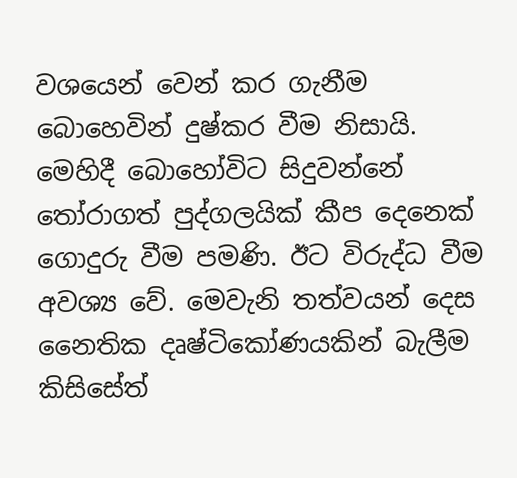වශයෙන් වෙන් කර ගැනීම බොහෙවින් දුෂ්කර වීම නිසායි. මෙහිදී බොහෝවිට සිදුවන්නේ තෝරාගත් පුද්ගලයික් කීප දෙනෙක් ගොදුරු වීම පමණි. ඊට විරුද්ධ වීම අවශ්‍ය වේ. මෙවැනි තත්වයන් දෙස නෛතික දෘෂ්ටිකෝණයකින් බැලීම කිසිසේත්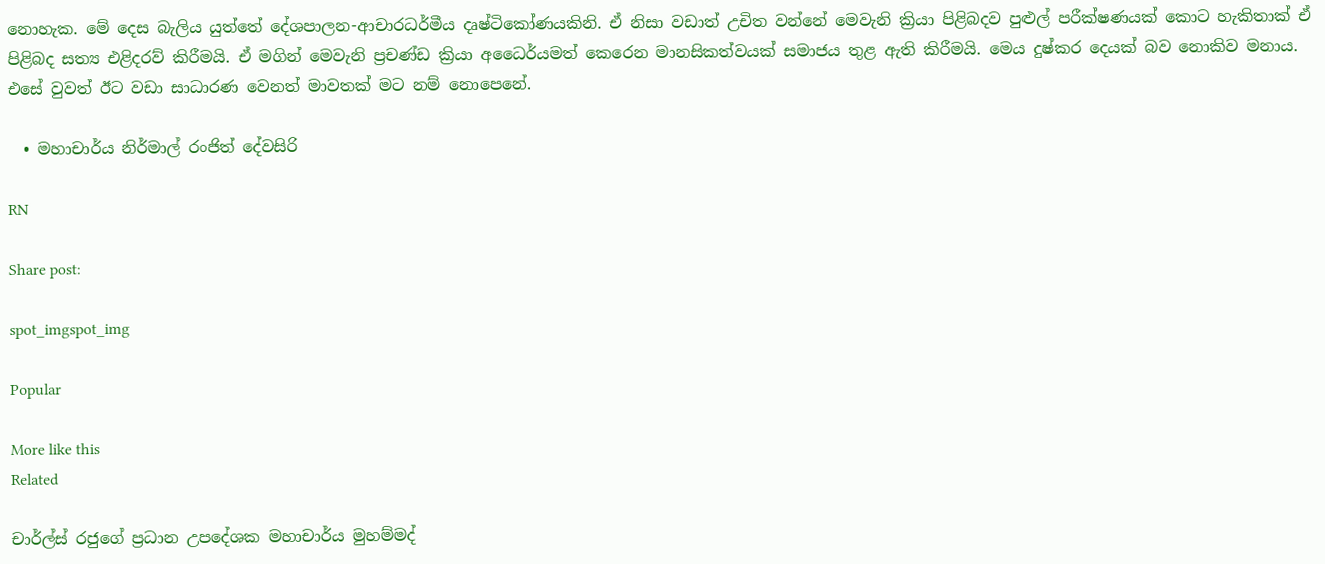නොහැක. මේ දෙස බැලිය යුත්තේ දේශපාලන-ආචාරධර්මීය දෘෂ්ටිකෝණයකිනි. ඒ නිසා වඩාත් උචිත වන්නේ මෙවැනි ක්‍රියා පිළිබදව පුළුල් පරීක්ෂණයක් කොට හැකිතාක් ඒ පිළිබද සත්‍ය එළිදරව් කිරීමයි. ඒ මගින් මෙවැනි ප්‍රචණ්ඩ ක්‍රියා අධෛර්යමත් කෙරෙන මානසිකත්වයක් සමාජය තුළ ඇති කිරීමයි. මෙය දුෂ්කර දෙයක් බව නොකිව මනාය. එසේ වුවත් ඊට වඩා සාධාරණ වෙනත් මාවතක් මට නම් නොපෙනේ.

  • මහාචාර්ය නිර්මාල් රංජිත් දේවසිරි

RN

Share post:

spot_imgspot_img

Popular

More like this
Related

චාර්ල්ස් රජුගේ ප්‍රධාන උපදේශක මහාචාර්ය මුහම්මද්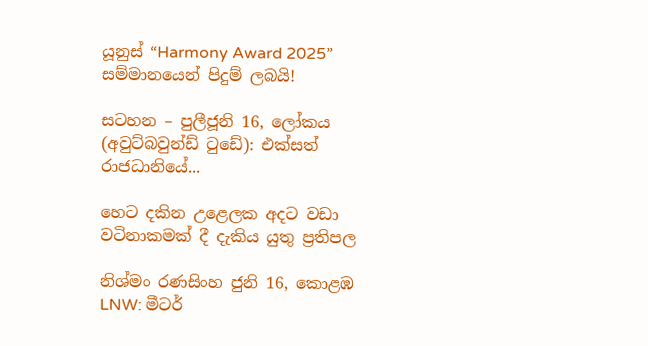යූනුස් “Harmony Award 2025” සම්මානයෙන් පිදුම් ලබයි!

සටහන – පුලීජූනි 16, ලෝකය (අවුට්බවුන්ඩ් ටුඩේ): එක්සත් රාජධානියේ...

හෙට දකින උළෙලක අදට වඩා වටිනාකමක් දී දැකිය යුතු ප්‍රතිපල

නිශ්මං රණසිංහ ජුනි 16, කොළඹ LNW: මීටර්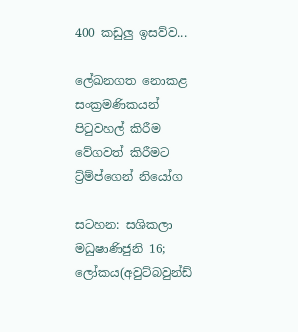400 කඩුලු ඉසව්ව...

ලේඛනගත නොකළ සංක්‍රමණිකයන් පිටුවහල් කිරීම වේගවත් කිරීමට ට්‍ර්ම්ප්ගෙන් නියෝග

සටහන: සශිකලා මධුෂාණිජුනි 16; ලෝකය(අවුට්බවුන්ඩ්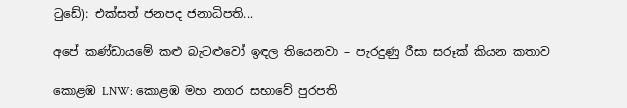ටුඩේ): එක්සත් ජනපද ජනාධිපති...

අපේ කණ්ඩායමේ කළු බැටළුවෝ ඉඳල තියෙනවා – පැරදුණු රීසා සරූක් කියන කතාව

කොළඹ LNW: කොළඹ මහ නගර සභාවේ පුරපති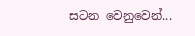සටන වෙනුවෙන්...